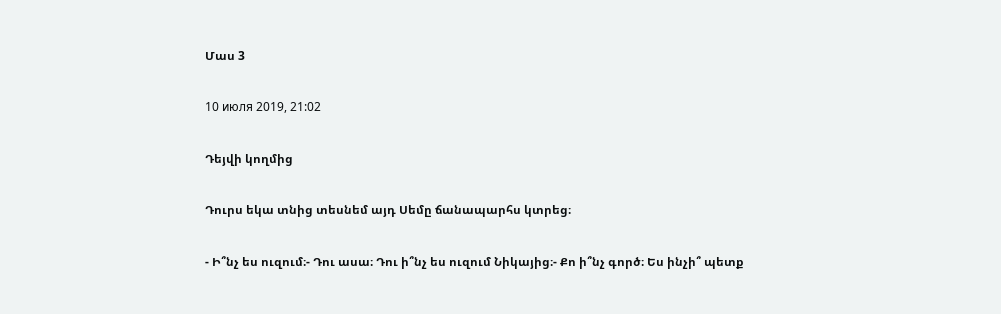Մաս 3

10 июля 2019, 21:02

Դեյվի կողմից

Դուրս եկա տնից տեսնեմ այդ Սեմը ճանապարհս կտրեց։

- Ի՞նչ ես ուզում։- Դու ասա։ Դու ի՞նչ ես ուզում Նիկայից։- Քո ի՞նչ գործ։ Ես ինչի՞ պետք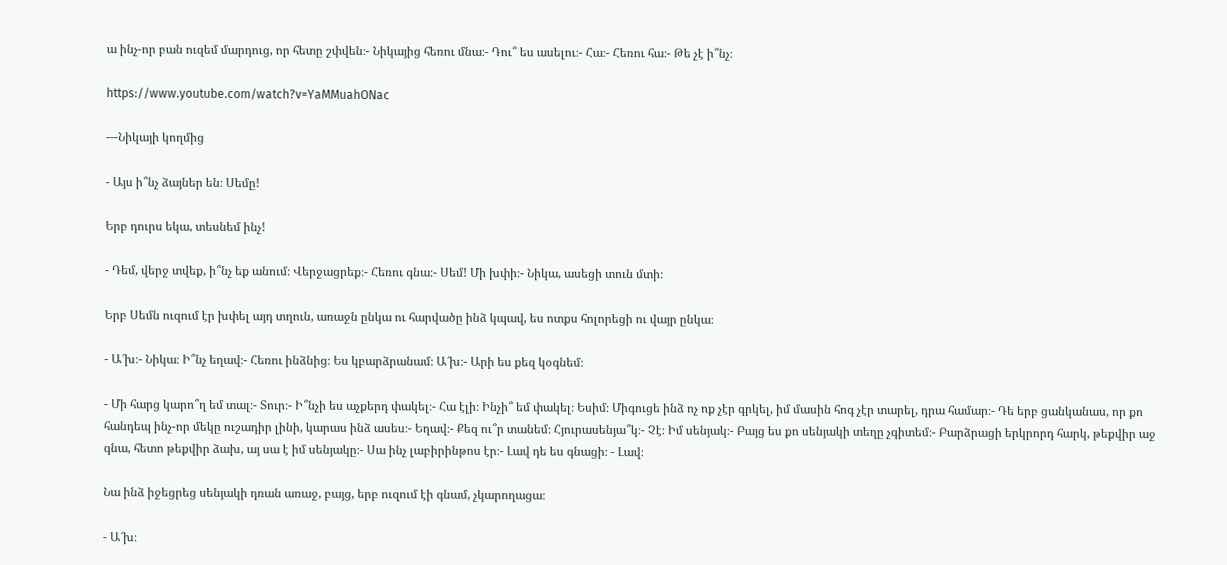ա ինչ-որ բան ուզեմ մարդուց, որ հետը շփվեն։- Նիկայից հեռու մնա։- Դու՞ ես ասելու։- Հա։- Հեռու հա։- Թե չէ ի՞նչ։

https://www.youtube.com/watch?v=YaMMuahONac

---Նիկայի կողմից

- Այս ի՞նչ ձայներ են։ Սեմը!

Երբ դուրս եկա, տեսնեմ ինչ!

- Դեմ, վերջ տվեք, ի՞նչ եք անում։ Վերջացրեք։- Հեռու գնա։- Սեմ! Մի խփի։- Նիկա, ասեցի տուն մտի։

Երբ Սեմն ուզում էր խփել այդ տղուն, առաջն ընկա ու հարվածը ինձ կպավ, ես ոտքս հոլորեցի ու վայր ընկա։

- Ա՜խ։- Նիկա։ Ի՞նչ եղավ։- Հեռու ինձնից։ Ես կբարձրանամ։ Ա՜խ։- Արի ես քեզ կօգնեմ։

- Մի հարց կարո՞ղ եմ տալ։- Տուր։- Ի՞նչի ես աչքերդ փակել։- Հա էլի։ Ինչի՞ եմ փակել։ Եսիմ։ Միգուցե ինձ ոչ ոք չէր գրկել, իմ մասին հոգ չէր տարել, դրա համար։- Դե երբ ցանկանաս, որ քո հանդեպ ինչ-որ մեկը ուշադիր լինի, կարաս ինձ ասես։- Եղավ։- Քեզ ու՞ր տանեմ։ Հյուրասենյա՞կ։- Չէ։ Իմ սենյակ։- Բայց ես քո սենյակի տեղը չգիտեմ։- Բարձրացի երկրորդ հարկ, թեքվիր աջ գնա, հետո թեքվիր ձախ, այ սա է իմ սենյակը։- Սա ինչ լաբիրինթոս էր։- Լավ դե ես գնացի։ - Լավ։

Նա ինձ իջեցրեց սենյակի դռան առաջ, բայց, երբ ուզում էի գնամ, չկարողացա։

- Ա՜խ։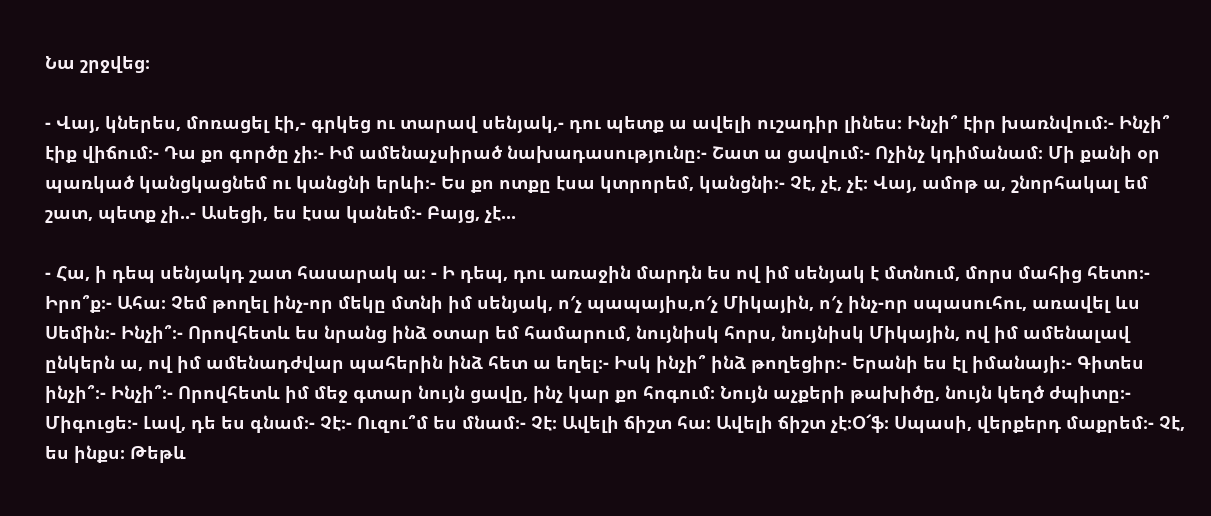Նա շրջվեց։

- Վայ, կներես, մոռացել էի,- գրկեց ու տարավ սենյակ,- դու պետք ա ավելի ուշադիր լինես։ Ինչի՞ էիր խառնվում։- Ինչի՞ էիք վիճում։- Դա քո գործը չի։- Իմ ամենաչսիրած նախադասությունը։- Շատ ա ցավում։- Ոչինչ կդիմանամ։ Մի քանի օր պառկած կանցկացնեմ ու կանցնի երևի։- Ես քո ոտքը էսա կտրորեմ, կանցնի։- Չէ, չէ, չէ։ Վայ, ամոթ ա, շնորհակալ եմ շատ, պետք չի..- Ասեցի, ես էսա կանեմ։- Բայց, չէ...

- Հա, ի դեպ սենյակդ շատ հասարակ ա։ - Ի դեպ, դու առաջին մարդն ես ով իմ սենյակ է մտնում, մորս մահից հետո։- Իրո՞ք։- Ահա։ Չեմ թողել ինչ-որ մեկը մտնի իմ սենյակ, ո′չ պապայիս,ո′չ Միկային, ո′չ ինչ-որ սպասուհու, առավել ևս Սեմին։- Ինչի՞։- Որովհետև ես նրանց ինձ օտար եմ համարում, նույնիսկ հորս, նույնիսկ Միկային, ով իմ ամենալավ ընկերն ա, ով իմ ամենադժվար պահերին ինձ հետ ա եղել։- Իսկ ինչի՞ ինձ թողեցիր։- Երանի ես էլ իմանայի։- Գիտես ինչի՞։- Ինչի՞։- Որովհետև իմ մեջ գտար նույն ցավը, ինչ կար քո հոգում։ Նույն աչքերի թախիծը, նույն կեղծ ժպիտը։- Միգուցե։- Լավ, դե ես գնամ։- Չէ։- Ուզու՞մ ես մնամ։- Չէ։ Ավելի ճիշտ հա։ Ավելի ճիշտ չէ։Օ՜ֆ։ Սպասի, վերքերդ մաքրեմ։- Չէ, ես ինքս։ Թեթև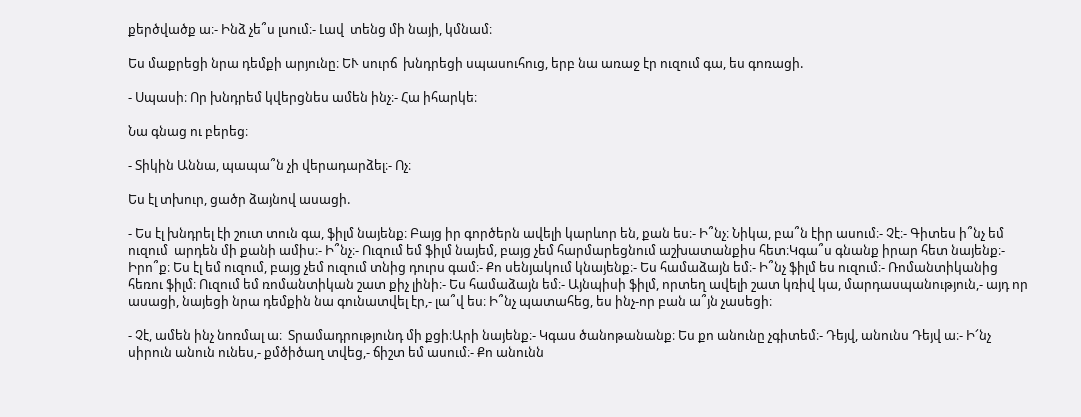քերծվածք ա։- Ինձ չե՞ս լսում։- Լավ  տենց մի նայի, կմնամ։

Ես մաքրեցի նրա դեմքի արյունը։ ԵՒ սուրճ  խնդրեցի սպասուհուց, երբ նա առաջ էր ուզում գա, ես գոռացի.

- Սպասի։ Որ խնդրեմ կվերցնես ամեն ինչ։- Հա իհարկե։

Նա գնաց ու բերեց։

- Տիկին Աննա, պապա՞ն չի վերադարձել։- Ոչ։

Ես էլ տխուր, ցածր ձայնով ասացի.

- Ես էլ խնդրել էի շուտ տուն գա, ֆիլմ նայենք։ Բայց իր գործերն ավելի կարևոր են, քան ես։- Ի՞նչ։ Նիկա, բա՞ն էիր ասում։- Չէ։- Գիտես ի՞նչ եմ ուզում  արդեն մի քանի ամիս։- Ի՞նչ։- Ուզում եմ ֆիլմ նայեմ, բայց չեմ հարմարեցնում աշխատանքիս հետ։Կգա՞ս գնանք իրար հետ նայենք։- Իրո՞ք։ Ես էլ եմ ուզում, բայց չեմ ուզում տնից դուրս գամ։- Քո սենյակում կնայենք։- Ես համաձայն եմ։- Ի՞նչ ֆիլմ ես ուզում։- Ռոմանտիկանից հեռու ֆիլմ։ Ուզում եմ ռոմանտիկան շատ քիչ լինի։- Ես համաձայն եմ։- Այնպիսի ֆիլմ, որտեղ ավելի շատ կռիվ կա, մարդասպանություն,- այդ որ ասացի, նայեցի նրա դեմքին նա գունատվել էր,- լա՞վ ես։ Ի՞նչ պատահեց, ես ինչ-որ բան ա՞յն չասեցի։

- Չէ, ամեն ինչ նոռմալ ա։  Տրամադրությունդ մի քցի։Արի նայենք։- Կգաս ծանոթանանք։ Ես քո անունը չգիտեմ։- Դեյվ, անունս Դեյվ ա։- Ի՜նչ սիրուն անուն ունես,- քմծիծաղ տվեց,- ճիշտ եմ ասում։- Քո անունն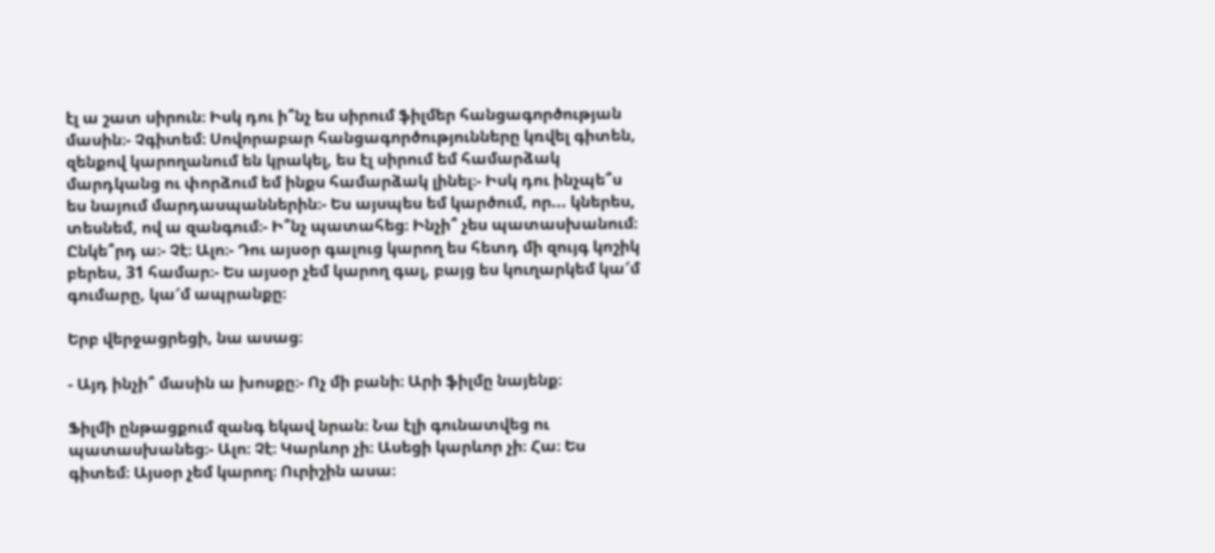էլ ա շատ սիրուն։ Իսկ դու ի՞նչ ես սիրում ֆիլմեր հանցագործության մասին։- Չգիտեմ։ Սովորաբար հանցագործությունները կռվել գիտեն, զենքով կարողանում են կրակել, ես էլ սիրում եմ համարձակ մարդկանց ու փորձում եմ ինքս համարձակ լինել։- Իսկ դու ինչպե՞ս ես նայում մարդասպաններին։- Ես այսպես եմ կարծում, որ... կներես, տեսնեմ, ով ա զանգում։- Ի՞նչ պատահեց։ Ինչի՞ չես պատասխանում։ Ընկե՞րդ ա։- Չէ։ Ալո։- Դու այսօր գալուց կարող ես հետդ մի զույգ կոշիկ բերես, 31 համար։- Ես այսօր չեմ կարող գալ, բայց ես կուղարկեմ կա′մ գումարը, կա′մ ապրանքը։

Երբ վերջացրեցի, նա ասաց։

- Այդ ինչի՞ մասին ա խոսքը։- Ոչ մի բանի։ Արի ֆիլմը նայենք։

Ֆիլմի ընթացքում զանգ եկավ նրան։ Նա էլի գունատվեց ու պատասխանեց։- Ալո։ Չէ։ Կարևոր չի։ Ասեցի կարևոր չի։ Հա։ Ես գիտեմ։ Այսօր չեմ կարող։ Ուրիշին ասա։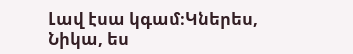Լավ էսա կգամ։Կներես, Նիկա, ես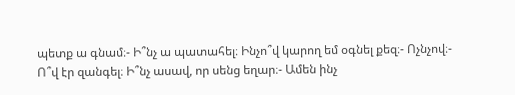պետք ա գնամ։- Ի՞նչ ա պատահել։ Ինչո՞վ կարող եմ օգնել քեզ։- Ոչնչով։- Ո՞վ էր զանգել։ Ի՞նչ ասավ, որ սենց եղար։- Ամեն ինչ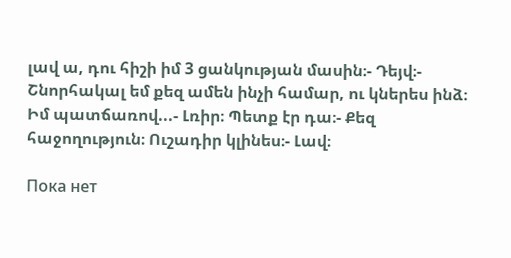լավ ա, դու հիշի իմ 3 ցանկության մասին։- Դեյվ։- Շնորհակալ եմ քեզ ամեն ինչի համար, ու կներես ինձ։ Իմ պատճառով...- Լռիր։ Պետք էր դա։- Քեզ հաջողություն։ Ուշադիր կլինես։- Լավ։

Пока нет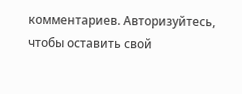комментариев. Авторизуйтесь, чтобы оставить свой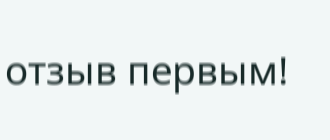отзыв первым!